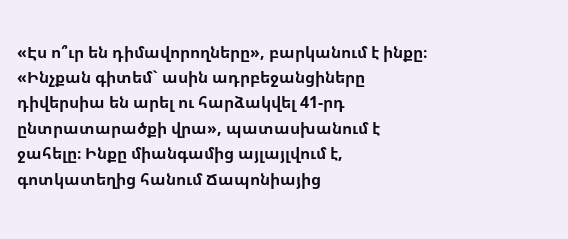«Էս ո՞ւր են դիմավորողները», բարկանում է ինքը։ «Ինչքան գիտեմ` ասին ադրբեջանցիները դիվերսիա են արել ու հարձակվել 41-րդ ընտրատարածքի վրա», պատասխանում է ջահելը։ Ինքը միանգամից այլայլվում է, գոտկատեղից հանում Ճապոնիայից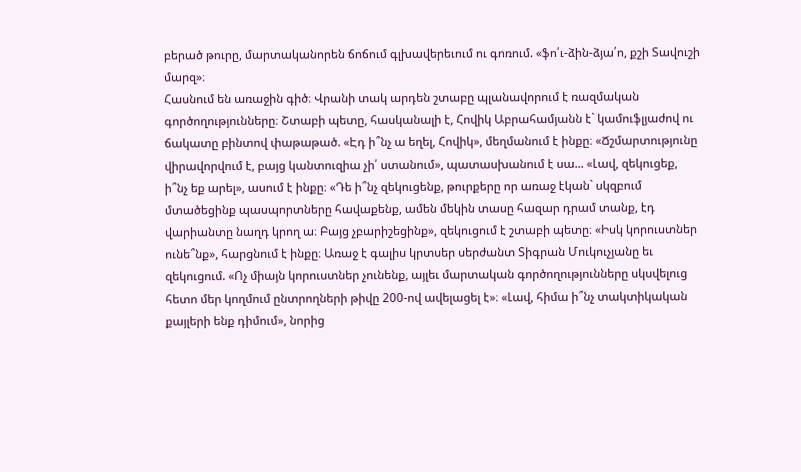բերած թուրը, մարտականորեն ճոճում գլխավերեւում ու գոռում. «ֆո՛ւ-ձին-ձյա՛ո, քշի Տավուշի մարզ»։
Հասնում են առաջին գիծ։ Վրանի տակ արդեն շտաբը պլանավորում է ռազմական գործողությունները։ Շտաբի պետը, հասկանալի է, Հովիկ Աբրահամյանն է` կամուֆլյաժով ու ճակատը բինտով փաթաթած. «Էդ ի՞նչ ա եղել, Հովիկ», մեղմանում է ինքը։ «Ճշմարտությունը վիրավորվում է, բայց կանտուզիա չի՛ ստանում», պատասխանում է սա... «Լավ, զեկուցեք, ի՞նչ եք արել», ասում է ինքը։ «Դե ի՞նչ զեկուցենք, թուրքերը որ առաջ էկան` սկզբում մտածեցինք պասպորտները հավաքենք, ամեն մեկին տասը հազար դրամ տանք, էդ վարիանտը նաղդ կրող ա։ Բայց չբարիշեցինք», զեկուցում է շտաբի պետը։ «Իսկ կորուստներ ունե՞նք», հարցնում է ինքը։ Առաջ է գալիս կրտսեր սերժանտ Տիգրան Մուկուչյանը եւ զեկուցում. «Ոչ միայն կորուստներ չունենք, այլեւ մարտական գործողությունները սկսվելուց հետո մեր կողմում ընտրողների թիվը 200-ով ավելացել է»։ «Լավ, հիմա ի՞նչ տակտիկական քայլերի ենք դիմում», նորից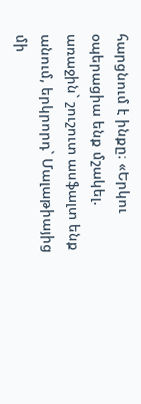հարցնում է ինքը։ «Երկու օպերացիա ենք մշակել. առաջին` շուշուտ ասֆալտ ենք անում, երկրորդ` Մալաթիայից մի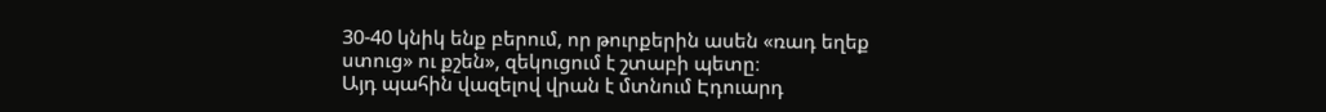30-40 կնիկ ենք բերում, որ թուրքերին ասեն «ռադ եղեք ստուց» ու քշեն», զեկուցում է շտաբի պետը։
Այդ պահին վազելով վրան է մտնում Էդուարդ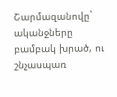Շարմազանովը` ականջները բամբակ խրած, ու շնչասպառ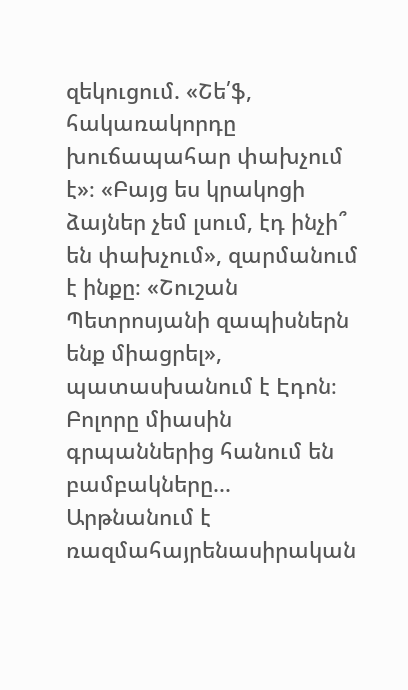զեկուցում. «Շե՛ֆ, հակառակորդը խուճապահար փախչում է»։ «Բայց ես կրակոցի ձայներ չեմ լսում, էդ ինչի՞ են փախչում», զարմանում է ինքը։ «Շուշան Պետրոսյանի զապիսներն ենք միացրել», պատասխանում է Էդոն։ Բոլորը միասին գրպաններից հանում են բամբակները...
Արթնանում է ռազմահայրենասիրական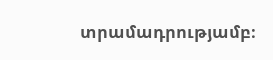տրամադրությամբ։